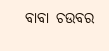ବାବା ଚଉବର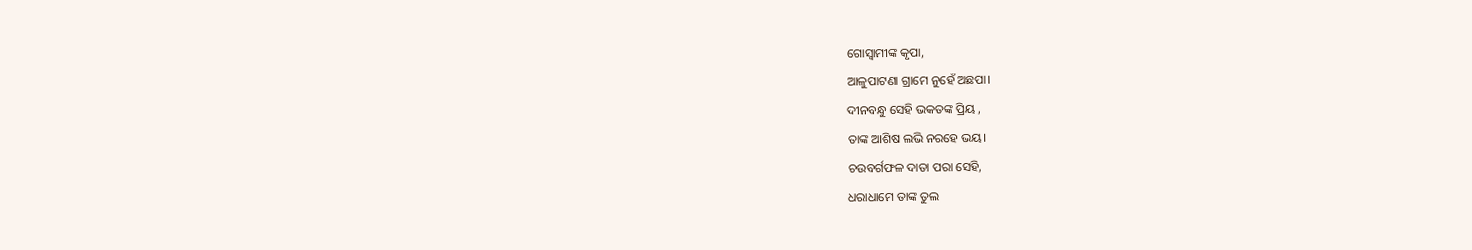ଗୋସ୍ୱାମୀଙ୍କ କୃପା,
ଆଳୁପାଟଣା ଗ୍ରାମେ ନୁହେଁ ଅଛପା।
ଦୀନବନ୍ଧୁ ସେହି ଭକତଙ୍କ ପ୍ରିୟ ,
ତାଙ୍କ ଆଶିଷ ଲଭି ନରହେ ଭୟ।
ଚଉବର୍ଗଫଳ ଦାତା ପରା ସେହି,
ଧରାଧାମେ ତାଙ୍କ ତୁଲ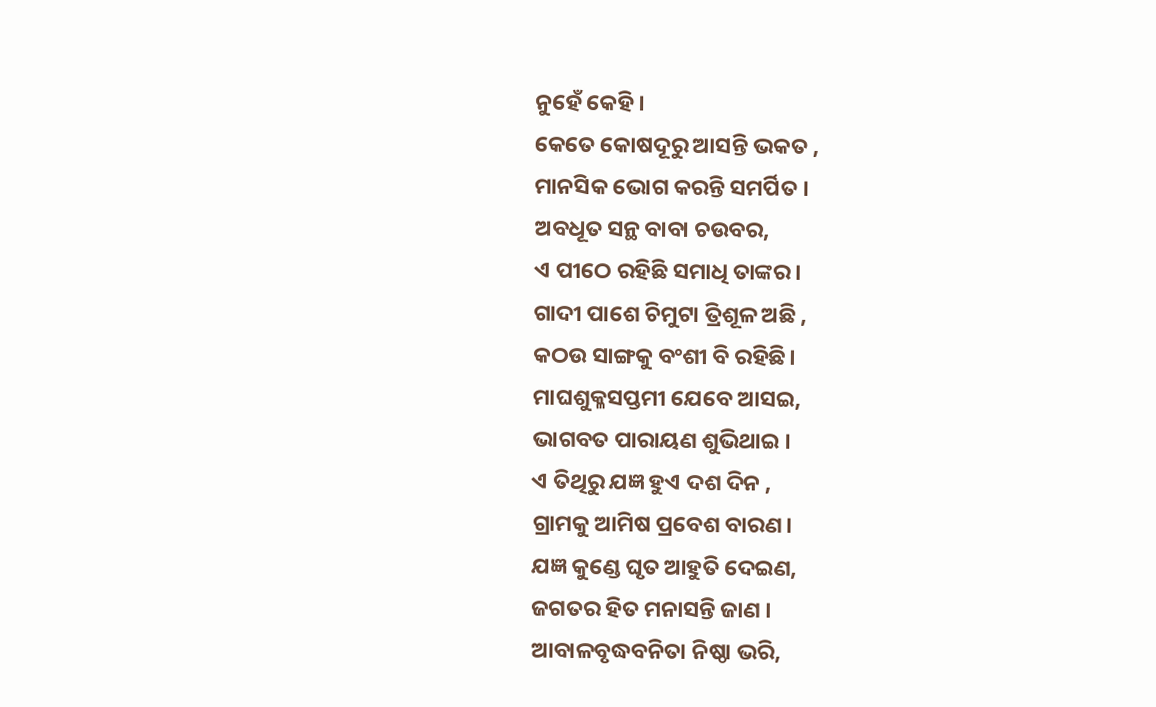ନୁହେଁ କେହି ।
କେତେ କୋଷଦୂରୁ ଆସନ୍ତି ଭକତ ,
ମାନସିକ ଭୋଗ କରନ୍ତି ସମର୍ପିତ ।
ଅବଧୂତ ସନ୍ଥ ବାବା ଚଉବର,
ଏ ପୀଠେ ରହିଛି ସମାଧି ତାଙ୍କର।
ଗାଦୀ ପାଶେ ଚିମୁଟା ତ୍ରିଶୂଳ ଅଛି ,
କଠଉ ସାଙ୍ଗକୁ ବଂଶୀ ବି ରହିଛି।
ମାଘଶୁକ୍ଳସପ୍ତମୀ ଯେବେ ଆସଇ,
ଭାଗବତ ପାରାୟଣ ଶୁଭିଥାଇ ।
ଏ ତିଥିରୁ ଯଜ୍ଞ ହୁଏ ଦଶ ଦିନ ,
ଗ୍ରାମକୁ ଆମିଷ ପ୍ରବେଶ ବାରଣ।
ଯଜ୍ଞ କୁଣ୍ଡେ ଘୃତ ଆହୁତି ଦେଇଣ,
ଜଗତର ହିତ ମନାସନ୍ତି ଜାଣ ।
ଆବାଳବୃଦ୍ଧବନିତା ନିଷ୍ଠା ଭରି,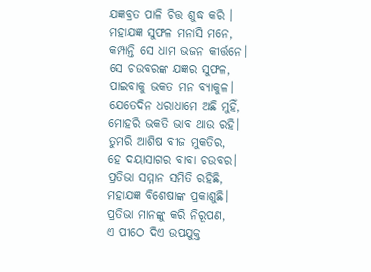ଯଜ୍ଞବ୍ରତ ପାଳି ଚିତ୍ତ ଶୁଦ୍ଧ କରି ।
ମହାଯଜ୍ଞ ସୁଫଳ ମନାସି ମନେ,
କମ୍ପାନ୍ତି ସେ ଧାମ ଭଜନ କୀର୍ତ୍ତନେ।
ସେ ଚଉବରଙ୍କ ଯଜ୍ଞର ସୁଫଳ,
ପାଇବାକୁ ଭକତ ମନ ବ୍ୟାକୁଳ।
ଯେତେଦିନ ଧରାଧାମେ ଅଛି ମୁହିଁ,
ମୋହରି ଭକତି ଭାବ ଥାଉ ରହି।
ତୁମରି ଆଶିଷ ବୀଜ ମୁକତିର,
ହେ ଦୟାସାଗର ବାବା ଚଉବର।
ପ୍ରତିଭା ସମ୍ମାନ ସମିତି ରହିଛି,
ମହାଯଜ୍ଞ ବିଶେଷାଙ୍କ ପ୍ରକାଶୁଛି।
ପ୍ରତିଭା ମାନଙ୍କୁ କରି ନିରୂପଣ,
ଏ ପୀଠେ ଦିଏ ଉପଯୁକ୍ତ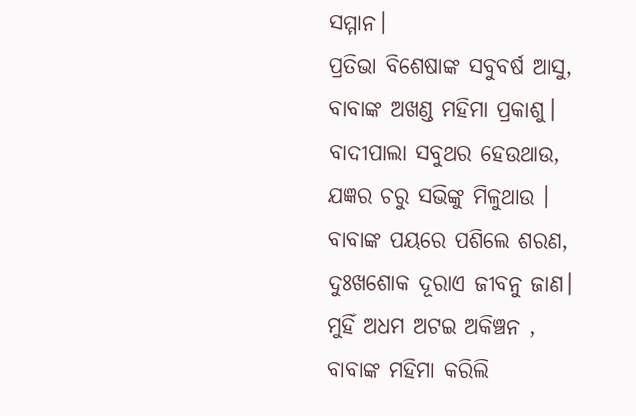ସମ୍ମାନ।
ପ୍ରତିଭା ବିଶେଷାଙ୍କ ସବୁବର୍ଷ ଆସୁ,
ବାବାଙ୍କ ଅଖଣ୍ଡ ମହିମା ପ୍ରକାଶୁ।
ବାଦୀପାଲା ସବୁଥର ହେଉଥାଉ,
ଯଜ୍ଞର ଚରୁ ସଭିଙ୍କୁ ମିଳୁଥାଉ ।
ବାବାଙ୍କ ପୟରେ ପଶିଲେ ଶରଣ,
ଦୁଃଖଶୋକ ଦୂରାଏ ଜୀବନୁ ଜାଣ।
ମୁହିଁ ଅଧମ ଅଟଇ ଅକିଞ୍ଚନ ,
ବାବାଙ୍କ ମହିମା କରିଲି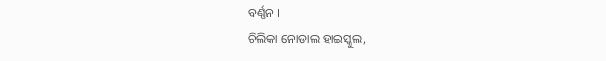ବର୍ଣ୍ଣନ ।
ଚିଲିକା ନୋଡାଲ ହାଇସ୍କୁଲ,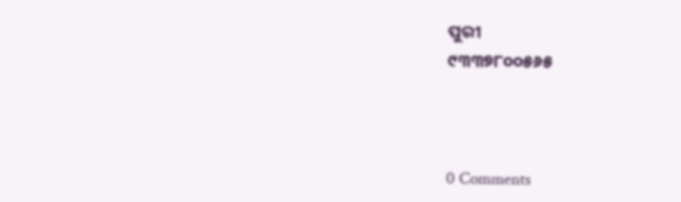ପୁରୀ
୯୩୩୭୮୦୦୫୬୫



0 Comments